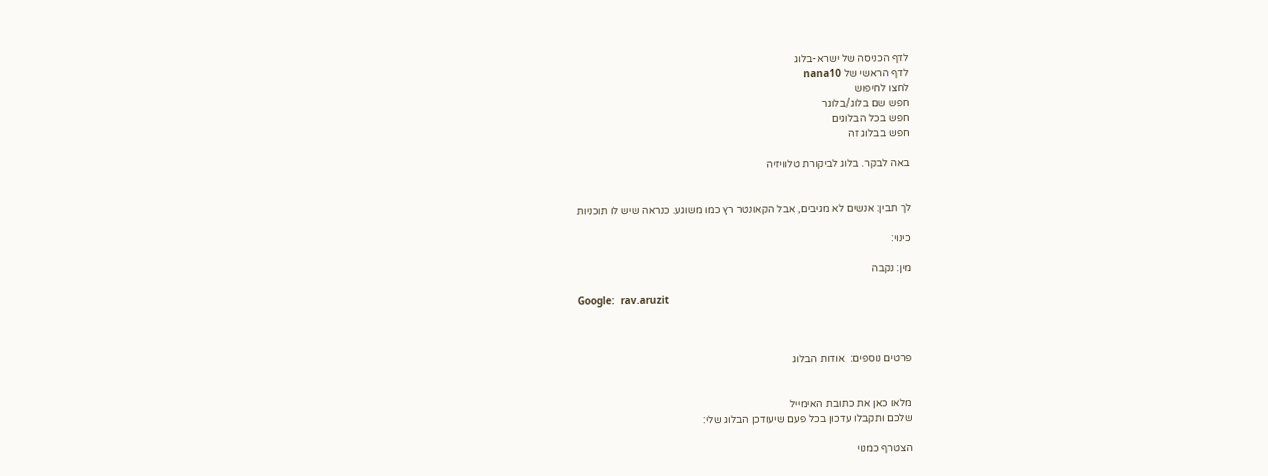לדף הכניסה של ישרא-בלוג
לדף הראשי של nana10
לחצו לחיפוש
חפש שם בלוג/בלוגר
חפש בכל הבלוגים
חפש בבלוג זה

באה לבקר. בלוג לביקורת טלוויזיה


לך תבין: אנשים לא מגיבים, אבל הקאונטר רץ כמו משוגע. כנראה שיש לו תוכניות

כינוי:

מין: נקבה

Google:  rav.aruzit



פרטים נוספים:  אודות הבלוג


מלאו כאן את כתובת האימייל
שלכם ותקבלו עדכון בכל פעם שיעודכן הבלוג שלי:

הצטרף כמנוי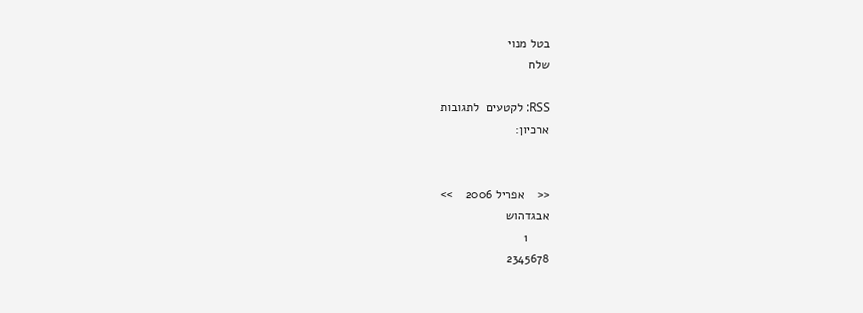בטל מנוי
שלח

RSS: לקטעים  לתגובות
ארכיון:


<<    אפריל 2006    >>
אבגדהוש
      1
2345678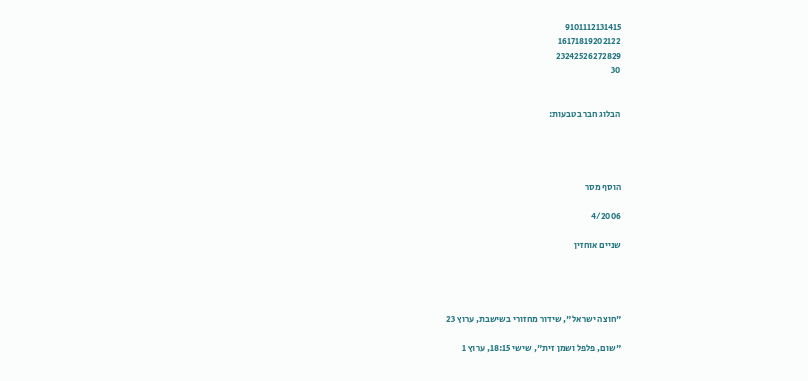9101112131415
16171819202122
23242526272829
30


הבלוג חבר בטבעות:




הוסף מסר

4/2006

שניים אוחזין




"חוצה ישראל", שידור מחזורי בשישבת, ערוץ 23

"שום, פלפל ושמן זית", שישי 18:15, ערוץ 1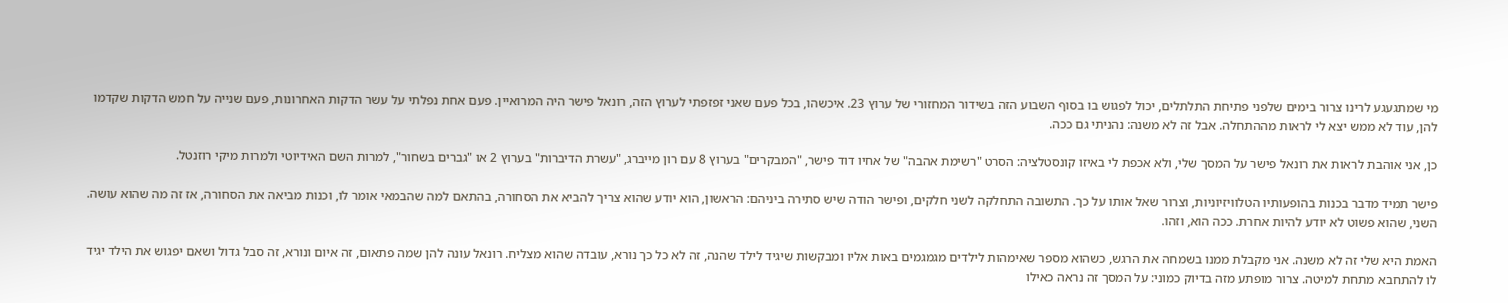מי שמתגעגע לרינו צרור בימים שלפני פתיחת התלתלים, יכול לפגוש בו בסוף השבוע הזה בשידור המחזורי של ערוץ 23. איכשהו, בכל פעם שאני זפזפתי לערוץ הזה, רונאל פישר היה המרואיין. פעם אחת נפלתי על עשר הדקות האחרונות, פעם שנייה על חמש הדקות שקדמו להן, עוד לא ממש יצא לי לראות מההתחלה. אבל זה לא משנה: נהניתי גם ככה.

כן, אני אוהבת לראות את רונאל פישר על המסך שלי, ולא אכפת לי באיזו קונסטלציה: הסרט "רשימת אהבה" של אחיו דוד פישר, "המבקרים" בערוץ 8 עם רון מייברג, "עשרת הדיברות" בערוץ 2 או "גברים בשחור", למרות השם האידיוטי ולמרות מיקי רוזנטל.

פישר תמיד מדבר בכנות בהופעותיו הטלוויזיוניות, וצרור שאל אותו על כך. התשובה התחלקה לשני חלקים, ופישר הודה שיש סתירה ביניהם: הראשון, הוא יודע שהוא צריך להביא את הסחורה, בהתאם למה שהבמאי אומר לו, וכנות מביאה את הסחורה, אז זה מה שהוא עושה. השני, שהוא פשוט לא יודע להיות אחרת. ככה הוא, וזהו.

האמת היא שלי זה לא משנה. אני מקבלת ממנו בשמחה את הרגש, כשהוא מספר שאימהות לילדים מגמגמים באות אליו ומבקשות שיגיד לילד שהנה, זה לא כל כך נורא, עובדה שהוא מצליח. רונאל עונה להן שמה פתאום, זה איום ונורא, זה סבל גדול ושאם יפגוש את הילד יגיד לו להתחבא מתחת למיטה. צרור מופתע מזה בדיוק כמוני: על המסך זה נראה כאילו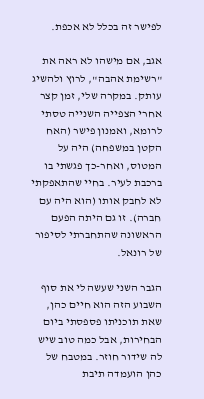לפישר זה בכלל לא אכפת.

אגב, אם מישהו לא ראה את "רשימת אהבה", לרוץ ולהשיג עותק. במקרה שלי, זמן קצר אחרי הצפייה השנייה טסתי לרומא, ואמנון פישר (האח הקטן במשפחה) היה על המטוס, ואחר-כך פגשתי בו ברכבת לעיר. בחיי שהתאפקתי לא לחבק אותו (הוא היה עם חברה). זו גם היתה הפעם הראשונה שהתחברתי לסיפור של רונאל.

הגבר השני שעשה לי את סוף השבוע הזה הוא חיים כהן, שאת תוכניתו פספסתי ביום הבחירות, אבל כמה טוב שיש לה שידור חוזר. במטבח של כהן הועמדה תיבת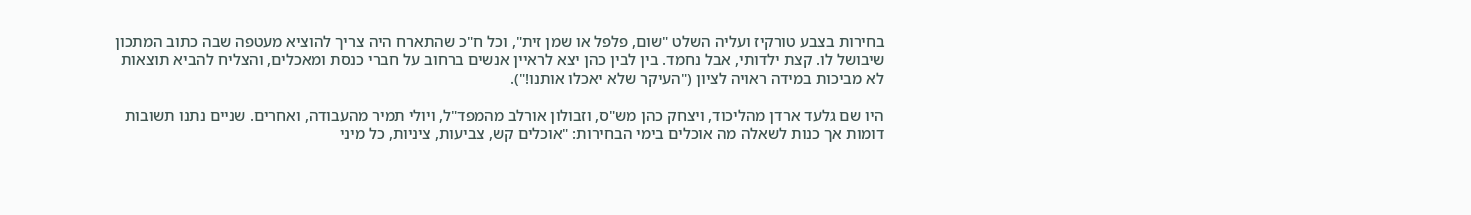בחירות בצבע טורקיז ועליה השלט "שום, פלפל או שמן זית", וכל ח"כ שהתארח היה צריך להוציא מעטפה שבה כתוב המתכון שיבושל לו. קצת ילדותי, אבל נחמד. בין לבין כהן יצא לראיין אנשים ברחוב על חברי כנסת ומאכלים, והצליח להביא תוצאות לא מביכות במידה ראויה לציון ("העיקר שלא יאכלו אותנו!").

היו שם גלעד ארדן מהליכוד, ויצחק כהן מש"ס, וזבולון אורלב מהמפד"ל, ויולי תמיר מהעבודה, ואחרים. שניים נתנו תשובות דומות אך כנות לשאלה מה אוכלים בימי הבחירות: "אוכלים קש, צביעות, ציניות, כל מיני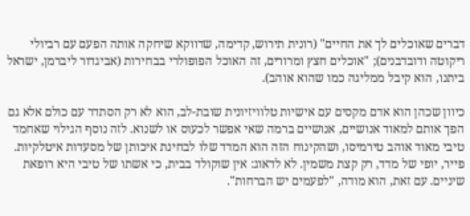דברים שאוכלים לך את החיים" (רונית תירוש, קדימה, שדווקא שיחקה אותה הפעם עם רביולי ריקוטה ודובדבנים); "אוכלים חצץ ומרורים, זה האוכל הפופולרי בבחירות (אביגדור ליברמן, ישראל ביתנו, הוא קיבל ממליגה כמו שהוא אוהב).

כיוון שכהן הוא אדם מקסים עם אישיות טלוויזיונית שובת-לב, הוא לא רק הסתדר עם כולם אלא גם הפך אותם למאוד אנושיים, אנושיים ברמה שאי אפשר לכעוס או לשנוא. לזה נוסף הגילוי שאחמד טיבי מאוד אוהב טירמיסו, ושהקינוח הזה הוא המדד שלו לבחינת איכותן של מסעדות איטלקיות. פייר, יופי של מדד, רק קצת משמין. לא לדאוג: אין שוקולד בבית, כי אשתו של טיבי היא רופאת שיניים. עם זאת, הוא מודה, "לפעמים יש הברחות".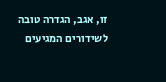זו, אגב, הגדרה טובה לשידורים המגיעים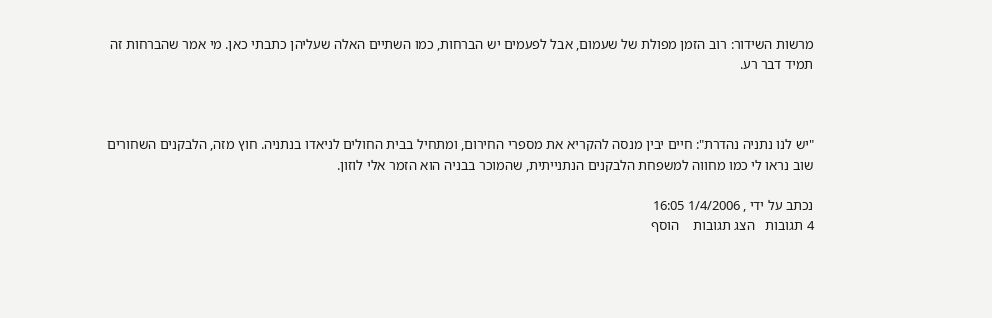מרשות השידור: רוב הזמן מפולת של שעמום, אבל לפעמים יש הברחות, כמו השתיים האלה שעליהן כתבתי כאן. מי אמר שהברחות זה תמיד דבר רע.



"יש לנו נתניה נהדרת": חיים יבין מנסה להקריא את מספרי החירום, ומתחיל בבית החולים לניאדו בנתניה. חוץ מזה, הלבקנים השחורים שוב נראו לי כמו מחווה למשפחת הלבקנים הנתנייתית, שהמוכר בבניה הוא הזמר אלי לוזון.

נכתב על ידי , 1/4/2006 16:05
4 תגובות   הצג תגובות    הוסף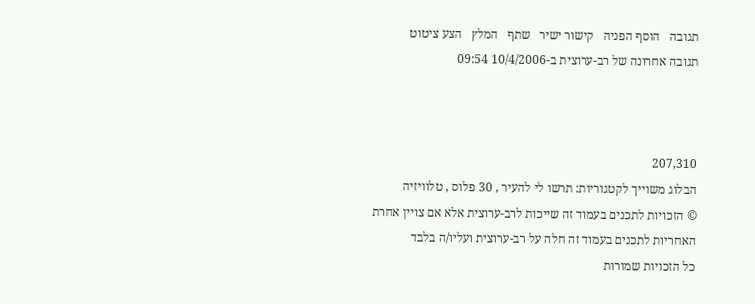תגובה   הוסף הפניה   קישור ישיר   שתף   המלץ   הצע ציטוט
תגובה אחרונה של רב-ערוצית ב-10/4/2006 09:54



207,310
הבלוג משוייך לקטגוריות: תרשו לי להעיר , 30 פלוס , טלוויזיה
© הזכויות לתכנים בעמוד זה שייכות לרב-ערוצית אלא אם צויין אחרת
האחריות לתכנים בעמוד זה חלה על רב-ערוצית ועליו/ה בלבד
כל הזכויות שמורות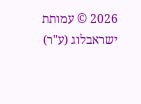2026 © עמותת ישראבלוג (ע"ר)